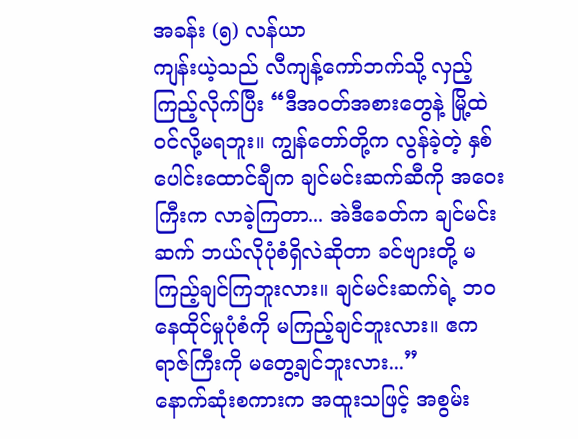အခန်း (၅) လန်ယာ
ကျန်းယဲ့သည် လီကျန့်ကော်ဘက်သို့ လှည့်ကြည့်လိုက်ပြီး “ဒီအဝတ်အစားတွေနဲ့ မြို့ထဲဝင်လို့မရဘူး။ ကျွန်တော်တို့က လွန်ခဲ့တဲ့ နှစ်ပေါင်းထောင်ချီက ချင်မင်းဆက်ဆီကို အဝေးကြီးက လာခဲ့ကြတာ... အဲဒီခေတ်က ချင်မင်းဆက် ဘယ်လိုပုံစံရှိလဲဆိုတာ ခင်ဗျားတို့ မကြည့်ချင်ကြဘူးလား။ ချင်မင်းဆက်ရဲ့ ဘဝနေထိုင်မှုပုံစံကို မကြည့်ချင်ဘူးလား။ ဧကရာဇ်ကြီးကို မတွေ့ချင်ဘူးလား...”
နောက်ဆုံးစကားက အထူးသဖြင့် အစွမ်း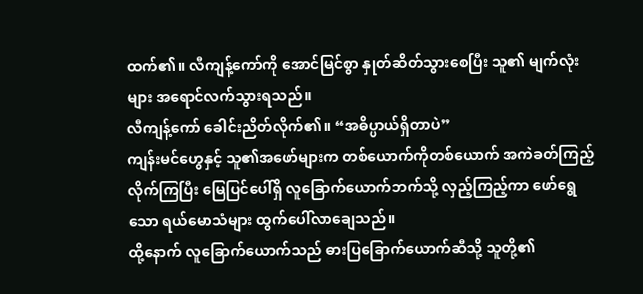ထက်၏။ လီကျန့်ကော်ကို အောင်မြင်စွာ နှုတ်ဆိတ်သွားစေပြီး သူ၏ မျက်လုံးများ အရောင်လက်သွားရသည်။
လီကျန့်ကော် ခေါင်းညိတ်လိုက်၏။ “အဓိပ္ပာယ်ရှိတာပဲ”
ကျန်းမင်ဟွေနှင့် သူ၏အဖော်များက တစ်ယောက်ကိုတစ်ယောက် အကဲခတ်ကြည့်လိုက်ကြပြီး မြေပြင်ပေါ်ရှိ လူခြောက်ယောက်ဘက်သို့ လှည့်ကြည့်ကာ ဖော်ရွေသော ရယ်မောသံများ ထွက်ပေါ်လာချေသည်။
ထို့နောက် လူခြောက်ယောက်သည် ဓားပြခြောက်ယောက်ဆီသို့ သူတို့၏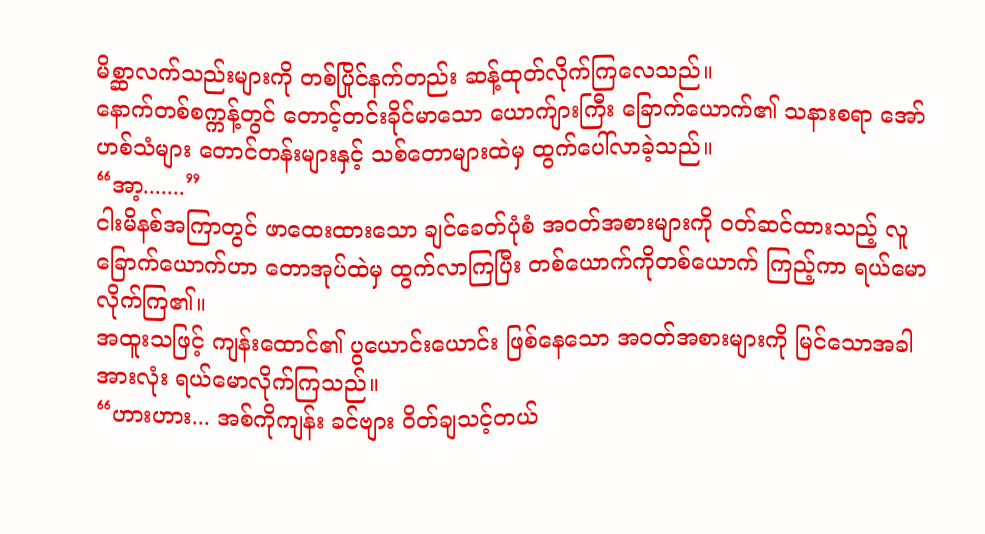မိစ္ဆာလက်သည်းများကို တစ်ပြိုင်နက်တည်း ဆန့်ထုတ်လိုက်ကြလေသည်။
နောက်တစ်စက္ကန့်တွင် တောင့်တင်းခိုင်မာသော ယောက်ျားကြီး ခြောက်ယောက်၏ သနားစရာ အော်ဟစ်သံများ တောင်တန်းများနှင့် သစ်တောများထဲမှ ထွက်ပေါ်လာခဲ့သည်။
“အာ့.......”
ငါးမိနစ်အကြာတွင် ဖာထေးထားသော ချင်ခေတ်ပုံစံ အဝတ်အစားများကို ဝတ်ဆင်ထားသည့် လူခြောက်ယောက်ဟာ တောအုပ်ထဲမှ ထွက်လာကြပြီး တစ်ယောက်ကိုတစ်ယောက် ကြည့်ကာ ရယ်မောလိုက်ကြ၏။
အထူးသဖြင့် ကျန်းထောင်၏ ပွယောင်းယောင်း ဖြစ်နေသော အဝတ်အစားများကို မြင်သောအခါ အားလုံး ရယ်မောလိုက်ကြသည်။
“ဟားဟား... အစ်ကိုကျန်း ခင်ဗျား ဝိတ်ချသင့်တယ်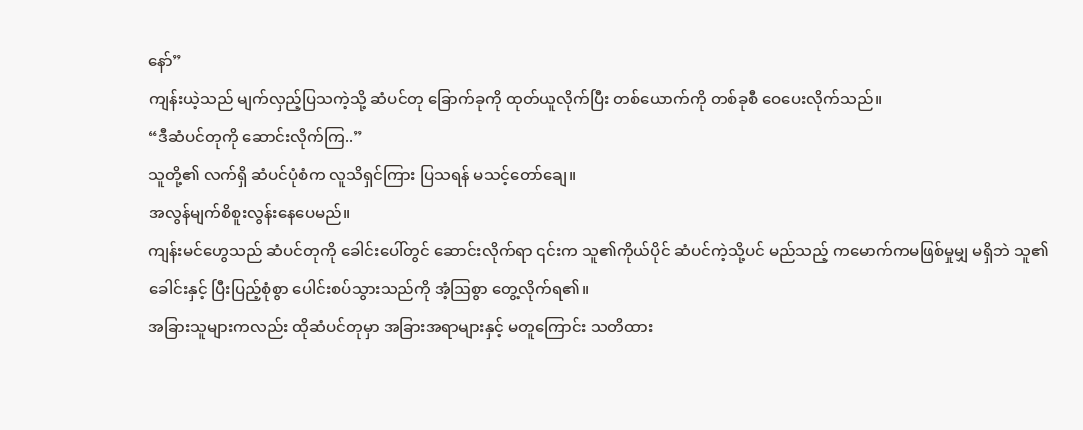နော်”
ကျန်းယဲ့သည် မျက်လှည့်ပြသကဲ့သို့ ဆံပင်တု ခြောက်ခုကို ထုတ်ယူလိုက်ပြီး တစ်ယောက်ကို တစ်ခုစီ ဝေပေးလိုက်သည်။
“ဒီဆံပင်တုကို ဆောင်းလိုက်ကြ..”
သူတို့၏ လက်ရှိ ဆံပင်ပုံစံက လူသိရှင်ကြား ပြသရန် မသင့်တော်ချေ။
အလွန်မျက်စိစူးလွန်းနေပေမည်။
ကျန်းမင်ဟွေသည် ဆံပင်တုကို ခေါင်းပေါ်တွင် ဆောင်းလိုက်ရာ ၎င်းက သူ၏ကိုယ်ပိုင် ဆံပင်ကဲ့သို့ပင် မည်သည့် ကမောက်ကမဖြစ်မှုမျှ မရှိဘဲ သူ၏ခေါင်းနှင့် ပြီးပြည့်စုံစွာ ပေါင်းစပ်သွားသည်ကို အံ့ဩစွာ တွေ့လိုက်ရ၏။
အခြားသူများကလည်း ထိုဆံပင်တုမှာ အခြားအရာများနှင့် မတူကြောင်း သတိထား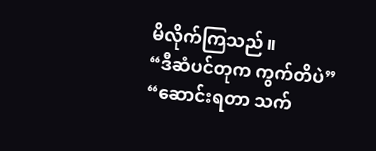မိလိုက်ကြသည်။
“ဒီဆံပင်တုက ကွက်တိပဲ”
“ဆောင်းရတာ သက်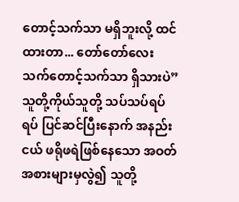တောင့်သက်သာ မရှိဘူးလို့ ထင်ထားတာ... တော်တော်လေး သက်တောင့်သက်သာ ရှိသားပဲ”
သူတို့ကိုယ်သူတို့ သပ်သပ်ရပ်ရပ် ပြင်ဆင်ပြီးနောက် အနည်းငယ် ဖရိုဖရဲဖြစ်နေသော အဝတ်အစားများမှလွဲ၍ သူတို့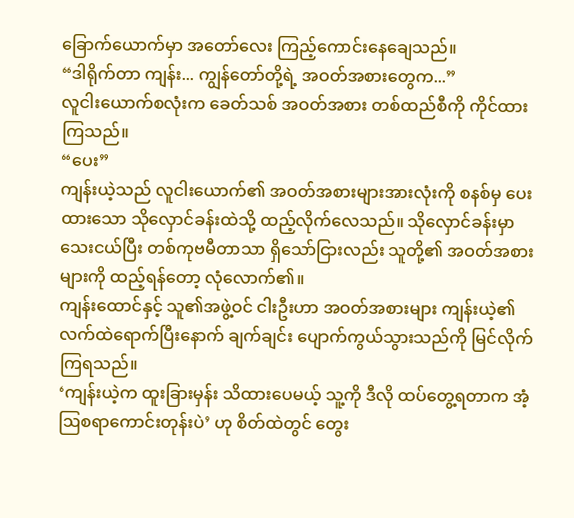ခြောက်ယောက်မှာ အတော်လေး ကြည့်ကောင်းနေချေသည်။
“ဒါရိုက်တာ ကျန်း... ကျွန်တော်တို့ရဲ့ အဝတ်အစားတွေက...”
လူငါးယောက်စလုံးက ခေတ်သစ် အဝတ်အစား တစ်ထည်စီကို ကိုင်ထားကြသည်။
“ပေး”
ကျန်းယဲ့သည် လူငါးယောက်၏ အဝတ်အစားများအားလုံးကို စနစ်မှ ပေးထားသော သိုလှောင်ခန်းထဲသို့ ထည့်လိုက်လေသည်။ သိုလှောင်ခန်းမှာ သေးငယ်ပြီး တစ်ကုဗမီတာသာ ရှိသော်ငြားလည်း သူတို့၏ အဝတ်အစားများကို ထည့်ရန်တော့ လုံလောက်၏။
ကျန်းထောင်နှင့် သူ၏အဖွဲ့ဝင် ငါးဦးဟာ အဝတ်အစားများ ကျန်းယဲ့၏ လက်ထဲရောက်ပြီးနောက် ချက်ချင်း ပျောက်ကွယ်သွားသည်ကို မြင်လိုက်ကြရသည်။
‘ကျန်းယဲ့က ထူးခြားမှန်း သိထားပေမယ့် သူ့ကို ဒီလို ထပ်တွေ့ရတာက အံ့ဩစရာကောင်းတုန်းပဲ’ ဟု စိတ်ထဲတွင် တွေး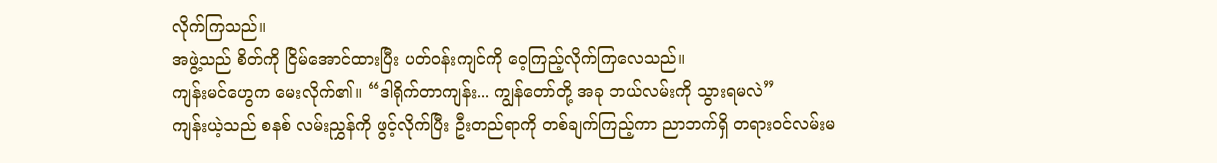လိုက်ကြသည်။
အဖွဲ့သည် စိတ်ကို ငြိမ်အောင်ထားပြီး ပတ်ဝန်းကျင်ကို ဝေ့ကြည့်လိုက်ကြလေသည်။
ကျန်းမင်ဟွေက မေးလိုက်၏။ “ဒါရိုက်တာကျန်း... ကျွန်တော်တို့ အခု ဘယ်လမ်းကို သွားရမလဲ”
ကျန်းယဲ့သည် စနစ် လမ်းညွှန်ကို ဖွင့်လိုက်ပြီး ဦးတည်ရာကို တစ်ချက်ကြည့်ကာ ညာဘက်ရှိ တရားဝင်လမ်းမ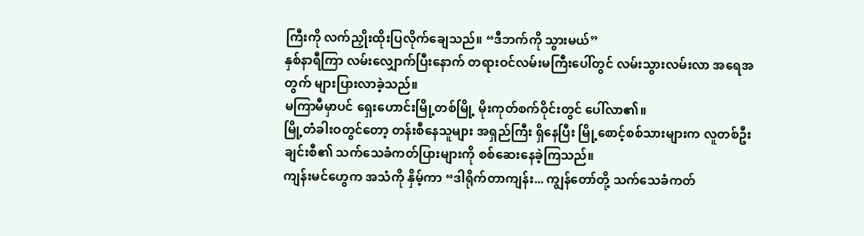ကြီးကို လက်ညှိုးထိုးပြလိုက်ချေသည်။ “ဒီဘက်ကို သွားမယ်”
နှစ်နာရီကြာ လမ်းလျှောက်ပြီးနောက် တရားဝင်လမ်းမကြီးပေါ်တွင် လမ်းသွားလမ်းလာ အရေအတွက် များပြားလာခဲ့သည်။
မကြာမီမှာပင် ရှေးဟောင်းမြို့တစ်မြို့ မိုးကုတ်စက်ဝိုင်းတွင် ပေါ်လာ၏။
မြို့တံခါးဝတွင်တော့ တန်းစီနေသူများ အရှည်ကြီး ရှိနေပြီး မြို့စောင့်စစ်သားများက လူတစ်ဦးချင်းစီ၏ သက်သေခံကတ်ပြားများကို စစ်ဆေးနေခဲ့ကြသည်။
ကျန်းမင်ဟွေက အသံကို နှိမ့်ကာ “ဒါရိုက်တာကျန်း... ကျွန်တော်တို့ သက်သေခံကတ်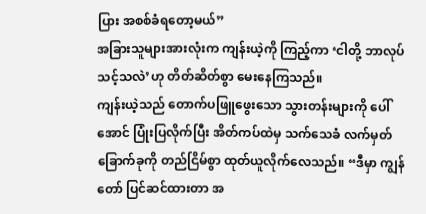ပြား အစစ်ခံရတော့မယ်”
အခြားသူများအားလုံးက ကျန်းယဲ့ကို ကြည့်ကာ ‘ငါတို့ ဘာလုပ်သင့်သလဲ’ဟု တိတ်ဆိတ်စွာ မေးနေကြသည်။
ကျန်းယဲ့သည် တောက်ပဖြူဖွေးသော သွားတန်းများကို ပေါ်အောင် ပြုံးပြလိုက်ပြီး အိတ်ကပ်ထဲမှ သက်သေခံ လက်မှတ်ခြောက်ခုကို တည်ငြိမ်စွာ ထုတ်ယူလိုက်လေသည်။ “ဒီမှာ ကျွန်တော် ပြင်ဆင်ထားတာ အ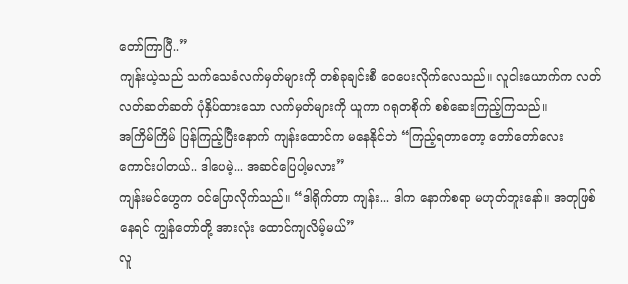တော်ကြာပြီ..”
ကျန်းယဲ့သည် သက်သေခံလက်မှတ်များကို တစ်ခုချင်းစီ ဝေပေးလိုက်လေသည်။ လူငါးယောက်က လတ်လတ်ဆတ်ဆတ် ပုံနှိပ်ထားသော လက်မှတ်များကို ယူကာ ဂရုတစိုက် စစ်ဆေးကြည့်ကြသည်။
အကြိမ်ကြိမ် ပြန်ကြည့်ပြီးနောက် ကျန်းထောင်က မနေနိုင်ဘဲ “ကြည့်ရတာတော့ တော်တော်လေး ကောင်းပါတယ်.. ဒါပေမဲ့... အဆင်ပြေပါ့မလား”
ကျန်းမင်ဟွေက ဝင်ပြောလိုက်သည်။ “ဒါရိုက်တာ ကျန်း... ဒါက နောက်စရာ မဟုတ်ဘူးနော်။ အတုဖြစ်နေရင် ကျွန်တော်တို့ အားလုံး ထောင်ကျလိမ့်မယ်”
လူ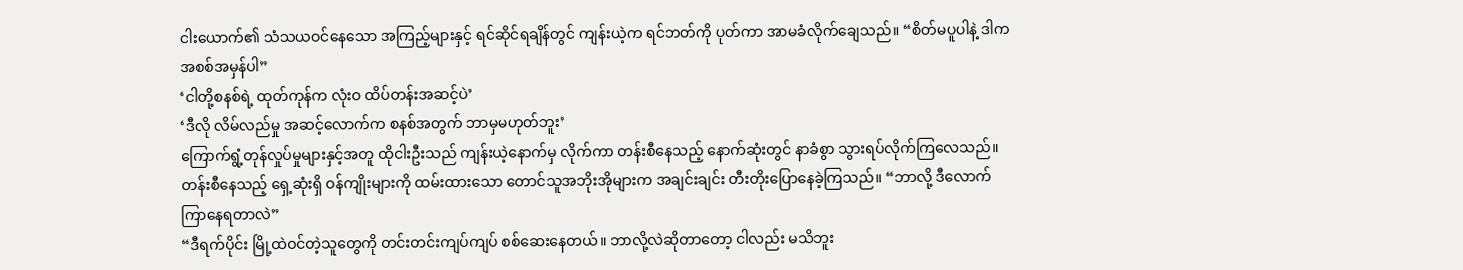ငါးယောက်၏ သံသယဝင်နေသော အကြည့်များနှင့် ရင်ဆိုင်ရချိန်တွင် ကျန်းယဲ့က ရင်ဘတ်ကို ပုတ်ကာ အာမခံလိုက်ချေသည်။ “စိတ်မပူပါနဲ့ ဒါက အစစ်အမှန်ပါ”
‘ငါတို့စနစ်ရဲ့ ထုတ်ကုန်က လုံးဝ ထိပ်တန်းအဆင့်ပဲ’
‘ဒီလို လိမ်လည်မှု အဆင့်လောက်က စနစ်အတွက် ဘာမှမဟုတ်ဘူး’
ကြောက်ရွံ့တုန်လှုပ်မှုများနှင့်အတူ ထိုငါးဦးသည် ကျန်းယဲ့နောက်မှ လိုက်ကာ တန်းစီနေသည့် နောက်ဆုံးတွင် နာခံစွာ သွားရပ်လိုက်ကြလေသည်။
တန်းစီနေသည့် ရှေ့ဆုံးရှိ ဝန်ကျိုးများကို ထမ်းထားသော တောင်သူအဘိုးအိုများက အချင်းချင်း တီးတိုးပြောနေခဲ့ကြသည်။ “ဘာလို့ ဒီလောက် ကြာနေရတာလဲ”
“ဒီရက်ပိုင်း မြို့ထဲဝင်တဲ့သူတွေကို တင်းတင်းကျပ်ကျပ် စစ်ဆေးနေတယ်။ ဘာလို့လဲဆိုတာတော့ ငါလည်း မသိဘူး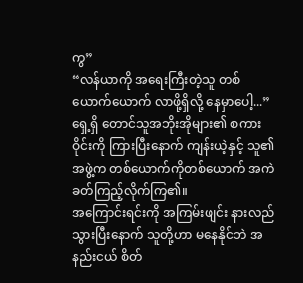ကွ”
“လန်ယာကို အရေးကြီးတဲ့သူ တစ်ယောက်ယောက် လာဖို့ရှိလို့ နေမှာပေါ့...”
ရှေ့ရှိ တောင်သူအဘိုးအိုများ၏ စကားဝိုင်းကို ကြားပြီးနောက် ကျန်းယဲ့နှင့် သူ၏အဖွဲ့က တစ်ယောက်ကိုတစ်ယောက် အကဲခတ်ကြည့်လိုက်ကြ၏။
အကြောင်းရင်းကို အကြမ်းဖျင်း နားလည်သွားပြီးနောက် သူတို့ဟာ မနေနိုင်ဘဲ အနည်းငယ် စိတ်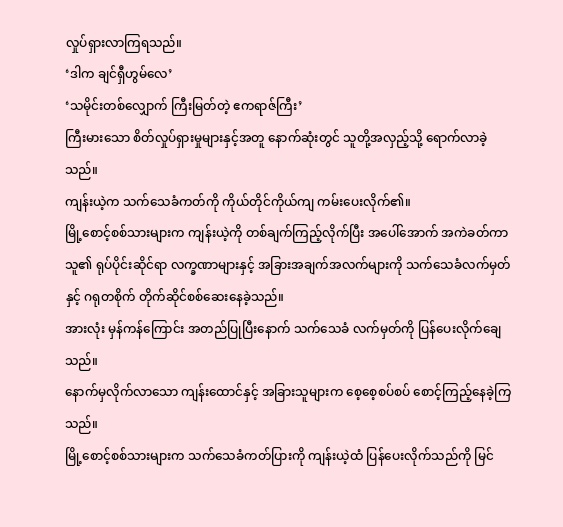လှုပ်ရှားလာကြရသည်။
‘ဒါက ချင်ရှီဟွမ်လေ’
‘သမိုင်းတစ်လျှောက် ကြီးမြတ်တဲ့ ဧကရာဇ်ကြီး’
ကြီးမားသော စိတ်လှုပ်ရှားမှုများနှင့်အတူ နောက်ဆုံးတွင် သူတို့အလှည့်သို့ ရောက်လာခဲ့သည်။
ကျန်းယဲ့က သက်သေခံကတ်ကို ကိုယ်တိုင်ကိုယ်ကျ ကမ်းပေးလိုက်၏။
မြို့စောင့်စစ်သားများက ကျန်းယဲ့ကို တစ်ချက်ကြည့်လိုက်ပြီး အပေါ်အောက် အကဲခတ်ကာ သူ၏ ရုပ်ပိုင်းဆိုင်ရာ လက္ခဏာများနှင့် အခြားအချက်အလက်များကို သက်သေခံလက်မှတ်နှင့် ဂရုတစိုက် တိုက်ဆိုင်စစ်ဆေးနေခဲ့သည်။
အားလုံး မှန်ကန်ကြောင်း အတည်ပြုပြီးနောက် သက်သေခံ လက်မှတ်ကို ပြန်ပေးလိုက်ချေသည်။
နောက်မှလိုက်လာသော ကျန်းထောင်နှင့် အခြားသူများက စေ့စေ့စပ်စပ် စောင့်ကြည့်နေခဲ့ကြသည်။
မြို့စောင့်စစ်သားများက သက်သေခံကတ်ပြားကို ကျန်းယဲ့ထံ ပြန်ပေးလိုက်သည်ကို မြင်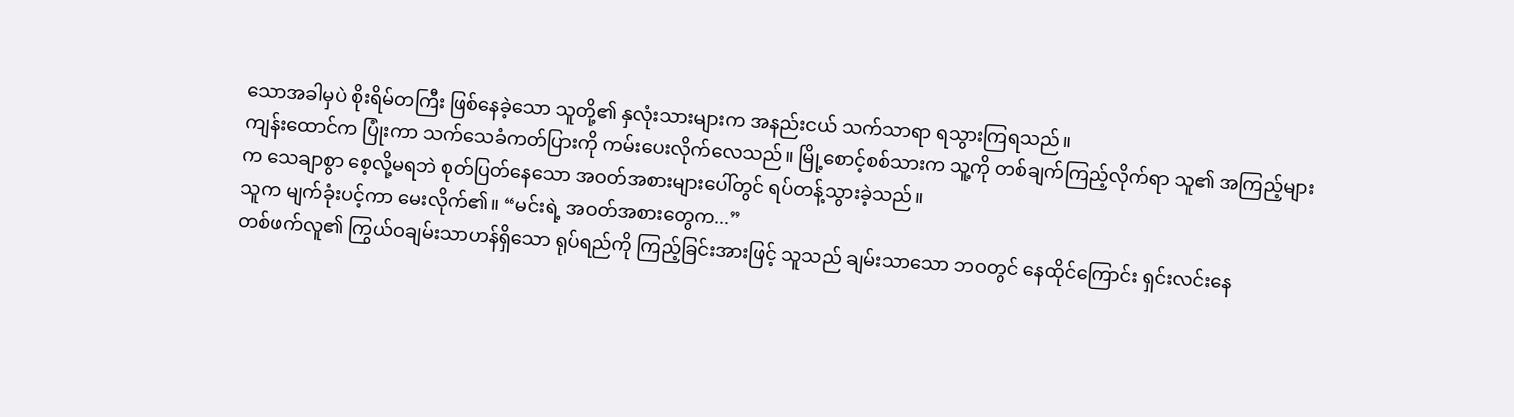သောအခါမှပဲ စိုးရိမ်တကြီး ဖြစ်နေခဲ့သော သူတို့၏ နှလုံးသားများက အနည်းငယ် သက်သာရာ ရသွားကြရသည်။
ကျန်းထောင်က ပြုံးကာ သက်သေခံကတ်ပြားကို ကမ်းပေးလိုက်လေသည်။ မြို့စောင့်စစ်သားက သူ့ကို တစ်ချက်ကြည့်လိုက်ရာ သူ၏ အကြည့်များက သေချာစွာ စေ့လို့မရဘဲ စုတ်ပြတ်နေသော အဝတ်အစားများပေါ်တွင် ရပ်တန့်သွားခဲ့သည်။
သူက မျက်ခုံးပင့်ကာ မေးလိုက်၏။ “မင်းရဲ့ အဝတ်အစားတွေက...”
တစ်ဖက်လူ၏ ကြွယ်ဝချမ်းသာဟန်ရှိသော ရုပ်ရည်ကို ကြည့်ခြင်းအားဖြင့် သူသည် ချမ်းသာသော ဘဝတွင် နေထိုင်ကြောင်း ရှင်းလင်းနေ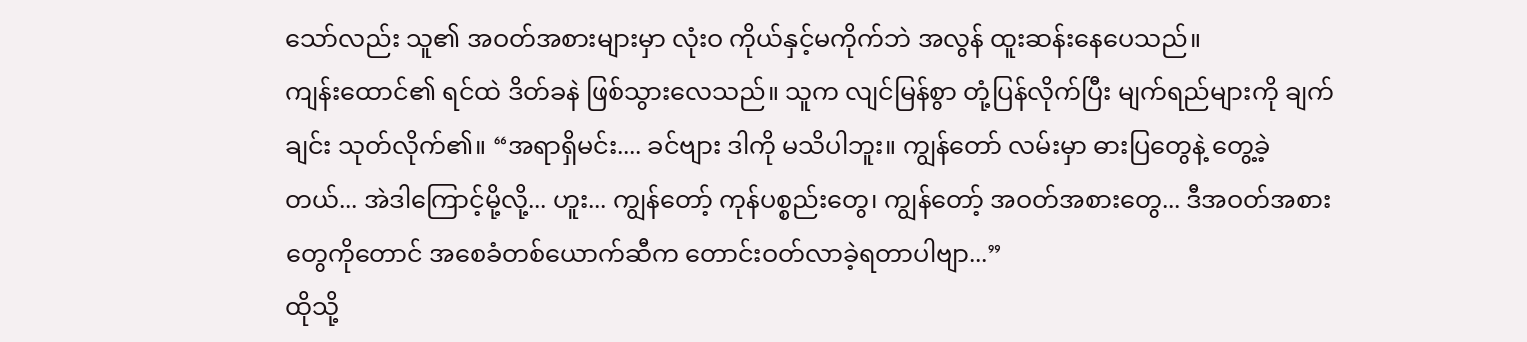သော်လည်း သူ၏ အဝတ်အစားများမှာ လုံးဝ ကိုယ်နှင့်မကိုက်ဘဲ အလွန် ထူးဆန်းနေပေသည်။
ကျန်းထောင်၏ ရင်ထဲ ဒိတ်ခနဲ ဖြစ်သွားလေသည်။ သူက လျင်မြန်စွာ တုံ့ပြန်လိုက်ပြီး မျက်ရည်များကို ချက်ချင်း သုတ်လိုက်၏။ “အရာရှိမင်း.... ခင်ဗျား ဒါကို မသိပါဘူး။ ကျွန်တော် လမ်းမှာ ဓားပြတွေနဲ့ တွေ့ခဲ့တယ်... အဲဒါကြောင့်မို့လို့... ဟူး... ကျွန်တော့် ကုန်ပစ္စည်းတွေ၊ ကျွန်တော့် အဝတ်အစားတွေ... ဒီအဝတ်အစားတွေကိုတောင် အစေခံတစ်ယောက်ဆီက တောင်းဝတ်လာခဲ့ရတာပါဗျာ...”
ထိုသို့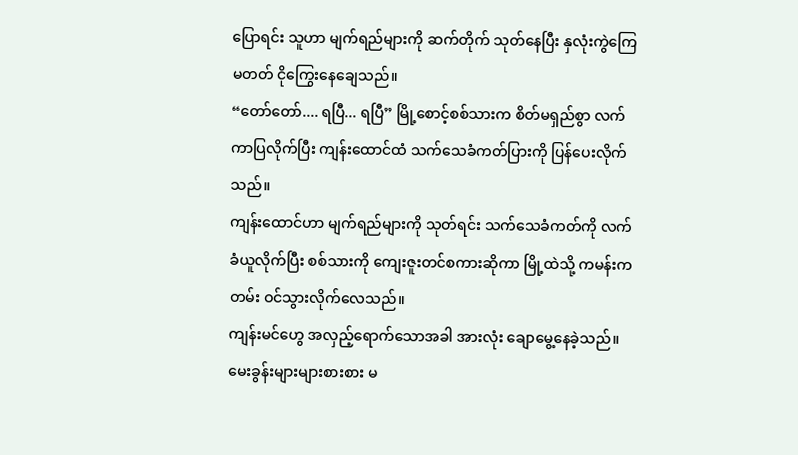ပြောရင်း သူဟာ မျက်ရည်များကို ဆက်တိုက် သုတ်နေပြီး နှလုံးကွဲကြေမတတ် ငိုကြွေးနေချေသည်။
“တော်တော်.... ရပြီ... ရပြီ” မြို့စောင့်စစ်သားက စိတ်မရှည်စွာ လက်ကာပြလိုက်ပြီး ကျန်းထောင်ထံ သက်သေခံကတ်ပြားကို ပြန်ပေးလိုက်သည်။
ကျန်းထောင်ဟာ မျက်ရည်များကို သုတ်ရင်း သက်သေခံကတ်ကို လက်ခံယူလိုက်ပြီး စစ်သားကို ကျေးဇူးတင်စကားဆိုကာ မြို့ထဲသို့ ကမန်းကတမ်း ဝင်သွားလိုက်လေသည်။
ကျန်းမင်ဟွေ အလှည့်ရောက်သောအခါ အားလုံး ချောမွေ့နေခဲ့သည်။ မေးခွန်းများများစားစား မ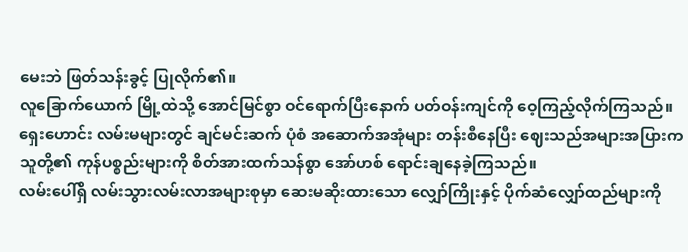မေးဘဲ ဖြတ်သန်းခွင့် ပြုလိုက်၏။
လူခြောက်ယောက် မြို့ထဲသို့ အောင်မြင်စွာ ဝင်ရောက်ပြီးနောက် ပတ်ဝန်းကျင်ကို ဝေ့ကြည့်လိုက်ကြသည်။
ရှေးဟောင်း လမ်းမများတွင် ချင်မင်းဆက် ပုံစံ အဆောက်အအုံများ တန်းစီနေပြီး ဈေးသည်အများအပြားက သူတို့၏ ကုန်ပစ္စည်းများကို စိတ်အားထက်သန်စွာ အော်ဟစ် ရောင်းချနေခဲ့ကြသည်။
လမ်းပေါ်ရှိ လမ်းသွားလမ်းလာအများစုမှာ ဆေးမဆိုးထားသော လျှော်ကြိုးနှင့် ပိုက်ဆံလျှော်ထည်များကို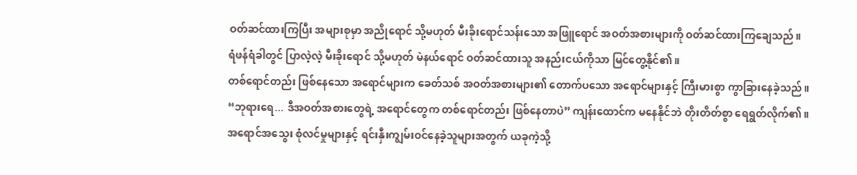ဝတ်ဆင်ထားကြပြီး အများစုမှာ အညိုရောင် သို့မဟုတ် မီးခိုးရောင်သန်းသော အဖြူရောင် အဝတ်အစားများကို ဝတ်ဆင်ထားကြချေသည်။
ရံဖန်ရံခါတွင် ပြာလဲ့လဲ့ မီးခိုးရောင် သို့မဟုတ် မဲနယ်ရောင် ဝတ်ဆင်ထားသူ အနည်းငယ်ကိုသာ မြင်တွေ့နိုင်၏။
တစ်ရောင်တည်း ဖြစ်နေသော အရောင်များက ခေတ်သစ် အဝတ်အစားများ၏ တောက်ပသော အရောင်များနှင့် ကြီးမားစွာ ကွာခြားနေခဲ့သည်။
“ဘုရားရေ... ဒီအဝတ်အစားတွေရဲ့ အရောင်တွေက တစ်ရောင်တည်း ဖြစ်နေတာပဲ” ကျန်းထောင်က မနေနိုင်ဘဲ တိုးတိတ်စွာ ရေရွတ်လိုက်၏။
အရောင်အသွေး စုံလင်မှုများနှင့် ရင်းနှီးကျွမ်းဝင်နေခဲ့သူများအတွက် ယခုကဲ့သို့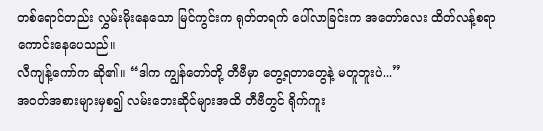တစ်ရောင်တည်း လွှမ်းမိုးနေသော မြင်ကွင်းက ရုတ်တရက် ပေါ်လာခြင်းက အတော်လေး ထိတ်လန့်စရာ ကောင်းနေပေသည်။
လီကျန့်ကော်က ဆို၏။ “ဒါက ကျွန်တော်တို့ တီဗီမှာ တွေ့ရတာတွေနဲ့ မတူဘူးပဲ...”
အဝတ်အစားများမှစ၍ လမ်းဘေးဆိုင်များအထိ တီဗီတွင် ရိုက်ကူး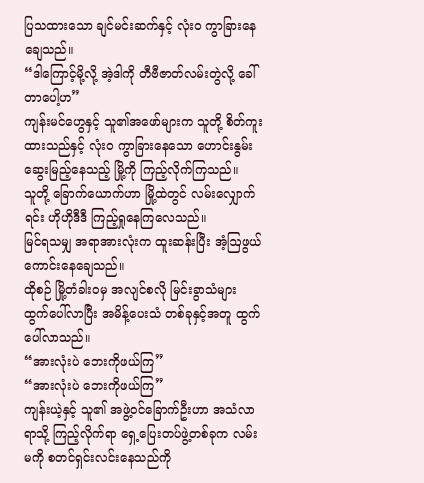ပြသထားသော ချင်မင်းဆက်နှင့် လုံးဝ ကွာခြားနေချေသည်။
“ဒါကြောင့်မို့လို့ အဲ့ဒါကို တီဗီဇာတ်လမ်းတွဲလို့ ခေါ်တာပေါ့ဟ”
ကျန်းမင်ဟွေနှင့် သူ၏အဖော်များက သူတို့ စိတ်ကူးထားသည်နှင့် လုံးဝ ကွာခြားနေသော ဟောင်းနွမ်းဆွေးမြည့်နေသည့် မြို့ကို ကြည့်လိုက်ကြသည်။
သူတို့ ခြောက်ယောက်ဟာ မြို့ထဲတွင် လမ်းလျှောက်ရင်း ဟိုဟိုဒီဒီ ကြည့်ရှုနေကြလေသည်။
မြင်ရသမျှ အရာအားလုံးက ထူးဆန်းပြီး အံ့ဩဖွယ်ကောင်းနေချေသည်။
ထိုစဉ် မြို့တံခါးဝမှ အလျင်စလို မြင်းခွာသံများ ထွက်ပေါ်လာပြီး အမိန့်ပေးသံ တစ်ခုနှင့်အတူ ထွက်ပေါ်လာသည်။
“အားလုံးပဲ ဘေးကိုဖယ်ကြ”
“အားလုံးပဲ ဘေးကိုဖယ်ကြ”
ကျန်းယဲ့နှင့် သူ၏ အဖွဲ့ဝင်ခြောက်ဦးဟာ အသံလာရာသို့ ကြည့်လိုက်ရာ ရှေ့ပြေးတပ်ဖွဲ့တစ်ခုက လမ်းမကို စတင်ရှင်းလင်းနေသည်ကို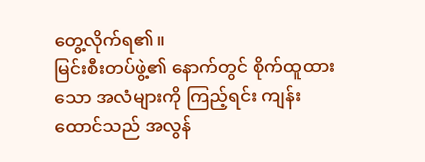တွေ့လိုက်ရ၏။
မြင်းစီးတပ်ဖွဲ့၏ နောက်တွင် စိုက်ထူထားသော အလံများကို ကြည့်ရင်း ကျန်းထောင်သည် အလွန်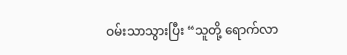ဝမ်းသာသွားပြီး “သူတို့ ရောက်လာ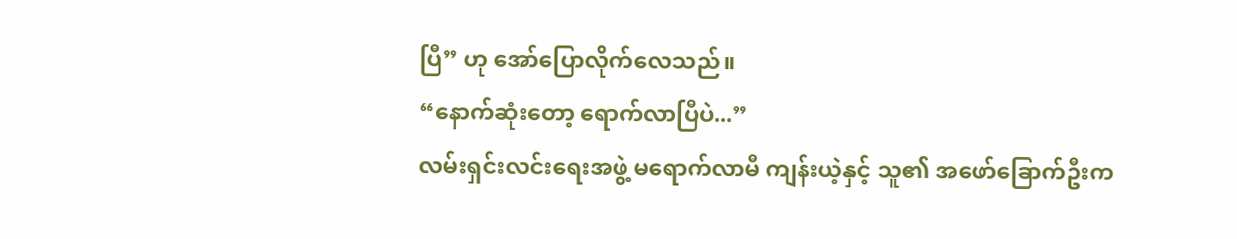ပြီ” ဟု အော်ပြောလိုက်လေသည်။
“နောက်ဆုံးတော့ ရောက်လာပြီပဲ...”
လမ်းရှင်းလင်းရေးအဖွဲ့ မရောက်လာမီ ကျန်းယဲ့နှင့် သူ၏ အဖော်ခြောက်ဦးက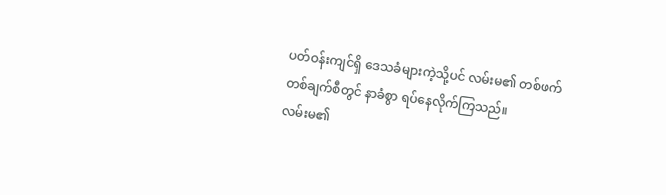ပတ်ဝန်းကျင်ရှိ ဒေသခံများကဲ့သို့ပင် လမ်းမ၏ တစ်ဖက်တစ်ချက်စီတွင် နာခံစွာ ရပ်နေလိုက်ကြသည်။
လမ်းမ၏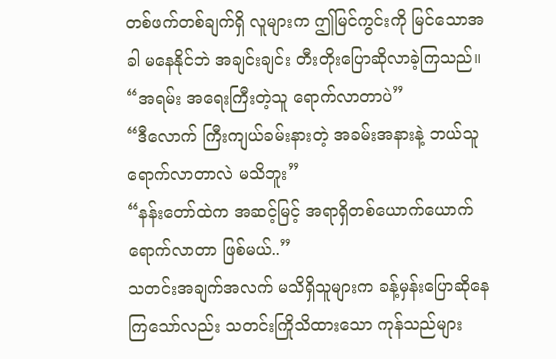တစ်ဖက်တစ်ချက်ရှိ လူများက ဤမြင်ကွင်းကို မြင်သောအခါ မနေနိုင်ဘဲ အချင်းချင်း တီးတိုးပြောဆိုလာခဲ့ကြသည်။
“အရမ်း အရေးကြီးတဲ့သူ ရောက်လာတာပဲ”
“ဒီလောက် ကြီးကျယ်ခမ်းနားတဲ့ အခမ်းအနားနဲ့ ဘယ်သူ ရောက်လာတာလဲ မသိဘူး”
“နန်းတော်ထဲက အဆင့်မြင့် အရာရှိတစ်ယောက်ယောက် ရောက်လာတာ ဖြစ်မယ်..”
သတင်းအချက်အလက် မသိရှိသူများက ခန့်မှန်းပြောဆိုနေကြသော်လည်း သတင်းကြိုသိထားသော ကုန်သည်များ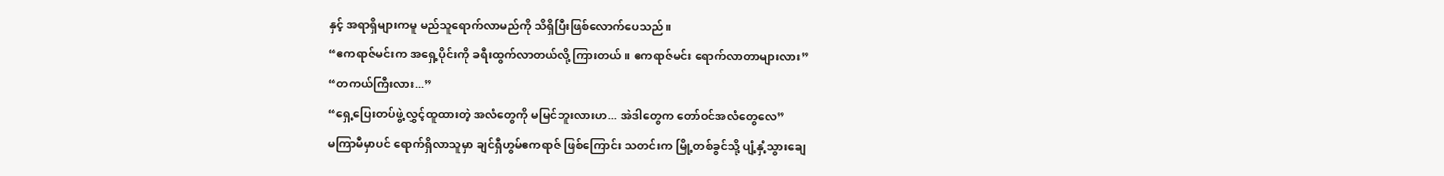နှင့် အရာရှိများကမူ မည်သူရောက်လာမည်ကို သိရှိပြီးဖြစ်လောက်ပေသည်။
“ဧကရာဇ်မင်းက အရှေ့ပိုင်းကို ခရီးထွက်လာတယ်လို့ ကြားတယ်။ ဧကရာဇ်မင်း ရောက်လာတာများလား”
“တကယ်ကြီးလား...”
“ရှေ့ပြေးတပ်ဖွဲ့ လွှင့်ထူထားတဲ့ အလံတွေကို မမြင်ဘူးလားဟ... အဲဒါတွေက တော်ဝင်အလံတွေလေ”
မကြာမီမှာပင် ရောက်ရှိလာသူမှာ ချင်ရှီဟွမ်ဧကရာဇ် ဖြစ်ကြောင်း သတင်းက မြို့တစ်ခွင်သို့ ပျံ့နှံ့သွားချေ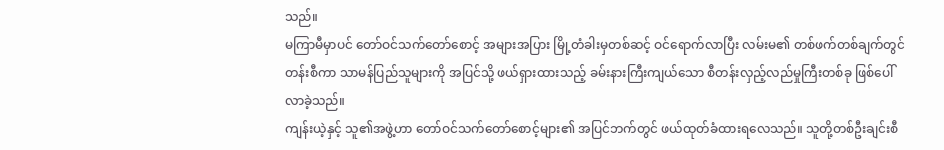သည်။
မကြာမီမှာပင် တော်ဝင်သက်တော်စောင့် အများအပြား မြို့တံခါးမှတစ်ဆင့် ဝင်ရောက်လာပြီး လမ်းမ၏ တစ်ဖက်တစ်ချက်တွင် တန်းစီကာ သာမန်ပြည်သူများကို အပြင်သို့ ဖယ်ရှားထားသည့် ခမ်းနားကြီးကျယ်သော စီတန်းလှည့်လည်မှုကြီးတစ်ခု ဖြစ်ပေါ်လာခဲ့သည်။
ကျန်းယဲ့နှင့် သူ၏အဖွဲ့ဟာ တော်ဝင်သက်တော်စောင့်များ၏ အပြင်ဘက်တွင် ဖယ်ထုတ်ခံထားရလေသည်။ သူတို့တစ်ဦးချင်းစီ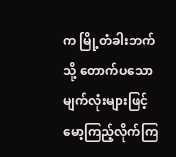က မြို့တံခါးဘက်သို့ တောက်ပသော မျက်လုံးများဖြင့် မော့ကြည့်လိုက်ကြ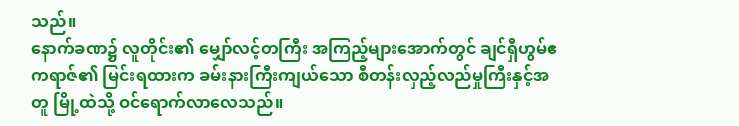သည်။
နောက်ခဏ၌ လူတိုင်း၏ မျှော်လင့်တကြီး အကြည့်များအောက်တွင် ချင်ရှီဟွမ်ဧကရာဇ်၏ မြင်းရထားက ခမ်းနားကြီးကျယ်သော စီတန်းလှည့်လည်မှုကြီးနှင့်အတူ မြို့ထဲသို့ ဝင်ရောက်လာလေသည်။